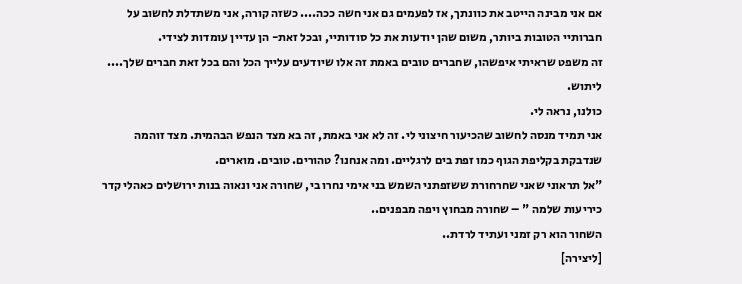אם אני מבינה הייטב את כוונתך, אז לפעמים גם אני חשה ככה.... כשזה קורה, אני משתדלת לחשוב על חברותיי הטובות ביותר, משום שהן יודעות את כל סודותיי, ובכל זאת- הן עדיין עומדות לצידי.
זה משפט שראיתי איפשהו, שחברים טובים באמת זה אלו שיודעים עלייך הכל והם בכל זאת חברים שלך....
ליתוש.
כולנו, נראה לי.
אני תמיד מנסה לחשוב שהכיעור חיצוני לי. זה לא אני באמת, זה בא מצד הנפש הבהמית. מצד זוהמה שנדבקת בקליפת הגוף כמו זפת בים לרגליים. ומה אנחנו? טהורים. טובים. מוארים.
"אל תראוני שאני שחרחורת ששזפתני השמש בני אימי נחרו בי, שחורה אני ונאוה בנות ירושלים כאהלי קדר כיריעות שלמה " – שחורה מבחוץ ויפה מבפנים..
השחור הוא רק זמני ועתיד לרדת..
[ליצירה]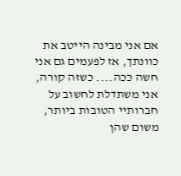אם אני מבינה הייטב את כוונתך, אז לפעמים גם אני חשה ככה.... כשזה קורה, אני משתדלת לחשוב על חברותיי הטובות ביותר, משום שהן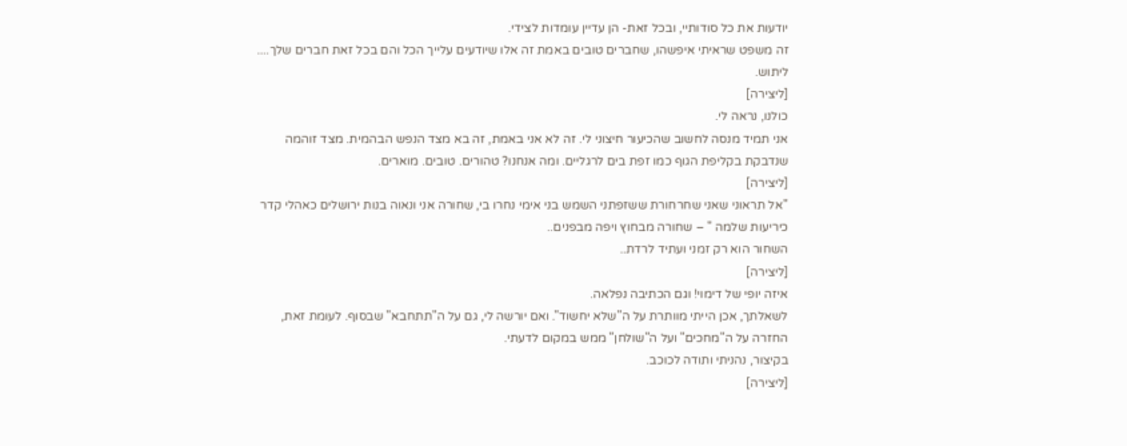יודעות את כל סודותיי, ובכל זאת- הן עדיין עומדות לצידי.
זה משפט שראיתי איפשהו, שחברים טובים באמת זה אלו שיודעים עלייך הכל והם בכל זאת חברים שלך....
ליתוש.
[ליצירה]
כולנו, נראה לי.
אני תמיד מנסה לחשוב שהכיעור חיצוני לי. זה לא אני באמת, זה בא מצד הנפש הבהמית. מצד זוהמה שנדבקת בקליפת הגוף כמו זפת בים לרגליים. ומה אנחנו? טהורים. טובים. מוארים.
[ליצירה]
"אל תראוני שאני שחרחורת ששזפתני השמש בני אימי נחרו בי, שחורה אני ונאוה בנות ירושלים כאהלי קדר כיריעות שלמה " – שחורה מבחוץ ויפה מבפנים..
השחור הוא רק זמני ועתיד לרדת..
[ליצירה]
איזה יופי של דימוי! וגם הכתיבה נפלאה.
לשאלתך, אכן הייתי מוותרת על ה"שלא יחשוד". ואם יורשה לי, גם על ה"תתחבא" שבסוף. לעומת זאת, החזרה על ה"מחכים" ועל ה"שולחן" ממש במקום לדעתי.
בקיצור, נהניתי ותודה לכוכב.
[ליצירה]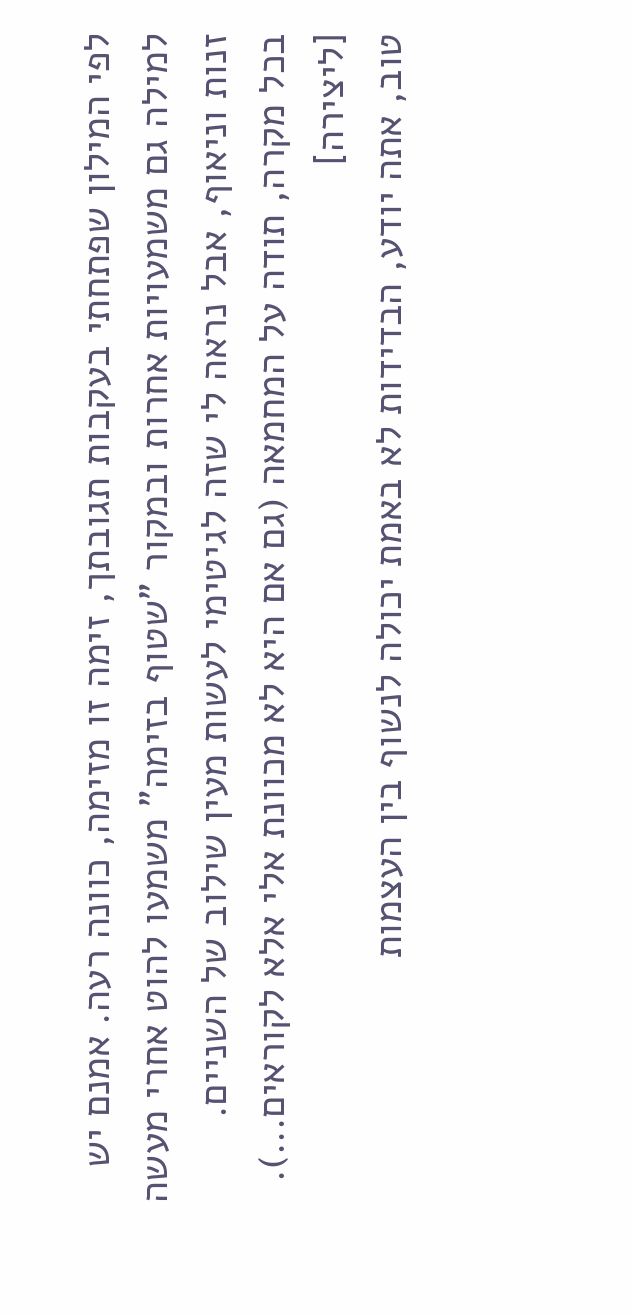לפי המילון שפתחתי בעקבות תגובתך, זימה זו מזימה, כוונה רעה. אמנם יש למילה גם משמעויות אחרות ובמקור "שטוף בזימה" משמעו להוט אחרי מעשה זנות וניאוף, אבל נראה לי שזה לגיטימי לעשות מעין שילוב של השניים.
בכל מקרה, תודה על המחמאה (גם אם היא לא מכוונת אלי אלא לקוראים...).
[ליצירה]
טוב, אתה יודע, הבדידות לא באמת יכולה לנשוף בין העצמות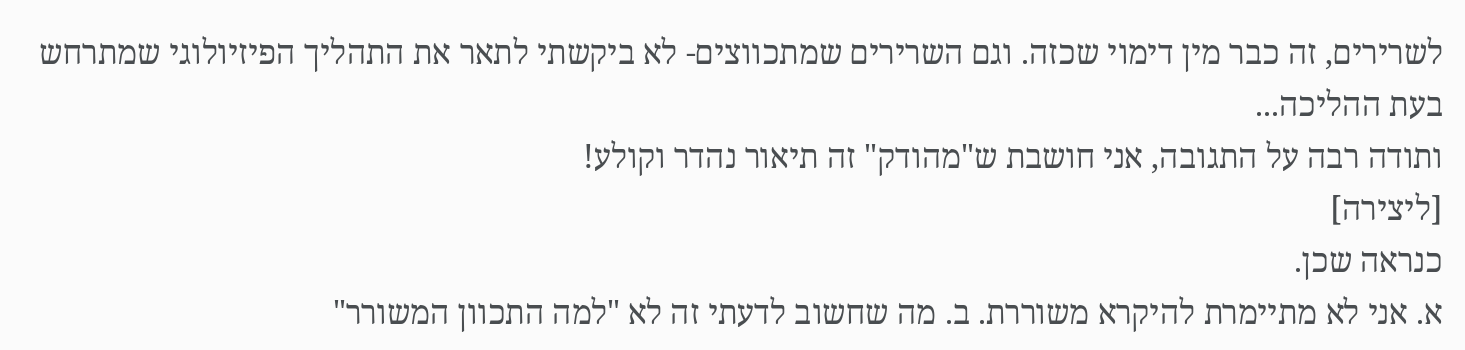לשרירים, זה כבר מין דימוי שכזה. וגם השרירים שמתכווצים- לא ביקשתי לתאר את התהליך הפיזיולוגי שמתרחש בעת ההליכה...
ותודה רבה על התגובה, אני חושבת ש"מהודק" זה תיאור נהדר וקולע!
[ליצירה]
כנראה שכן.
א. אני לא מתיימרת להיקרא משוררת. ב. מה שחשוב לדעתי זה לא "למה התכוון המשורר"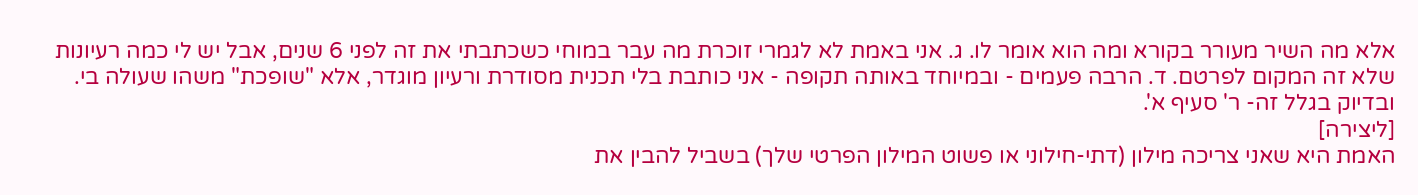אלא מה השיר מעורר בקורא ומה הוא אומר לו. ג. אני באמת לא לגמרי זוכרת מה עבר במוחי כשכתבתי את זה לפני 6 שנים, אבל יש לי כמה רעיונות שלא זה המקום לפרטם. ד. הרבה פעמים - ובמיוחד באותה תקופה - אני כותבת בלי תכנית מסודרת ורעיון מוגדר, אלא "שופכת" משהו שעולה בי. ובדיוק בגלל זה- ר' סעיף א'.
[ליצירה]
האמת היא שאני צריכה מילון (דתי-חילוני או פשוט המילון הפרטי שלך) בשביל להבין את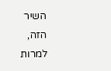השיר הזה, למרות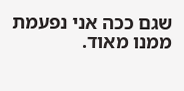שגם ככה אני נפעמת ממנו מאוד.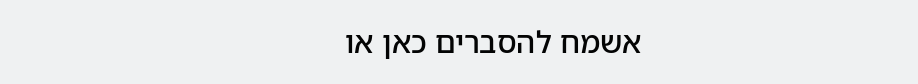אשמח להסברים כאן או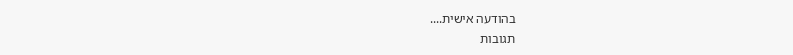בהודעה אישית....
תגובות